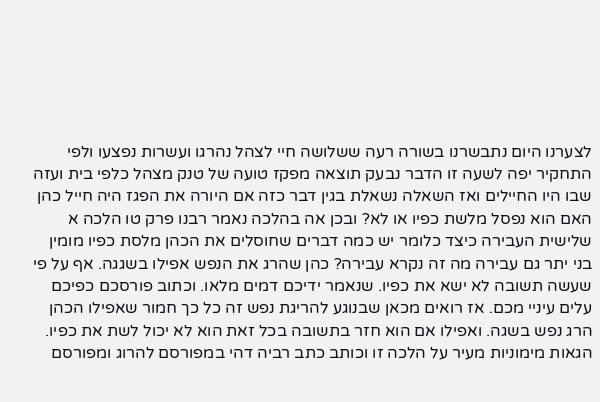לצערנו היום נתבשרנו בשורה רעה ששלושה חיי לצהל נהרגו ועשרות נפצעו ולפי התחקיר יפה לשעה זו הדבר נבעק תוצאה מפקז טועה של טנק מצהל כלפי בית ועזה שבו היו החיילים ואז השאלה נשאלת בגין דבר כזה אם היורה את הפגז היה חייל כהן האם הוא נפסל מלשת כפיו או לא? ובכן אה בהלכה נאמר רבנו פרק טו הלכה א שלישית העבירה כיצד כלומר יש כמה דברים שחוסלים את הכהן מלסת כפיו מומין בני יתר גם עבירה מה זה נקרא עבירה? כהן שהרג את הנפש אפילו בשגגה. אף על פי שעשה תשובה לא ישא את כפיו. שנאמר ידיכם דמים מלאו. וכתוב פורסכם כפיכם עלים עיניי מכם. אז רואים מכאן שבנוגע להריגת נפש זה כל כך חמור שאפילו הכהן הרג נפש בשגה. ואפילו אם הוא חזר בתשובה בכל זאת הוא לא יכול לשת את כפיו. הגאות מימוניות מעיר על הלכה זו וכותב כתב רביה דהי במפורסם להרוג ומפורסם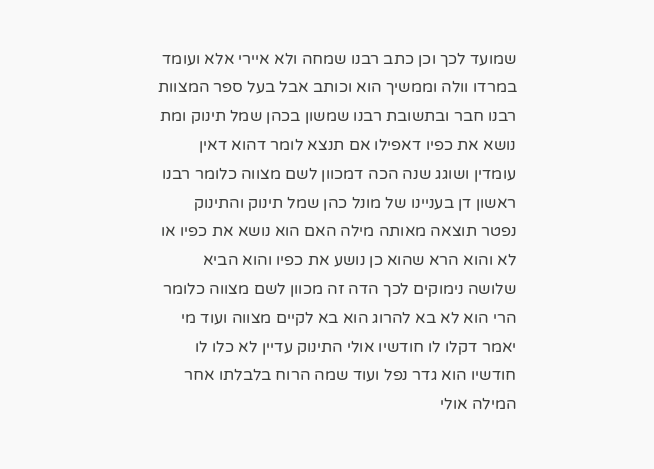שמועד לכך וכן כתב רבנו שמחה ולא איירי אלא ועומד במרדו וולה וממשיך הוא וכותב אבל בעל ספר המצוות רבנו חבר ובתשובת רבנו שמשון בכהן שמל תינוק ומת נושא את כפיו דאפילו אם תנצא לומר דהוא דאין עומדין ושוגג שנה הכה דמכוון לשם מצווה כלומר רבנו ראשון דן בעניינו של מונל כהן שמל תינוק והתינוק נפטר תוצאה מאותה מילה האם הוא נושא את כפיו או לא והוא הרא שהוא כן נושע את כפיו והוא הביא שלושה נימוקים לכך הדה זה מכוון לשם מצווה כלומר הרי הוא לא בא להרוג הוא בא לקיים מצווה ועוד מי יאמר דקלו לו חודשיו אולי התינוק עדיין לא כלו לו חודשיו הוא גדר נפל ועוד שמה הרוח בלבלתו אחר המילה אולי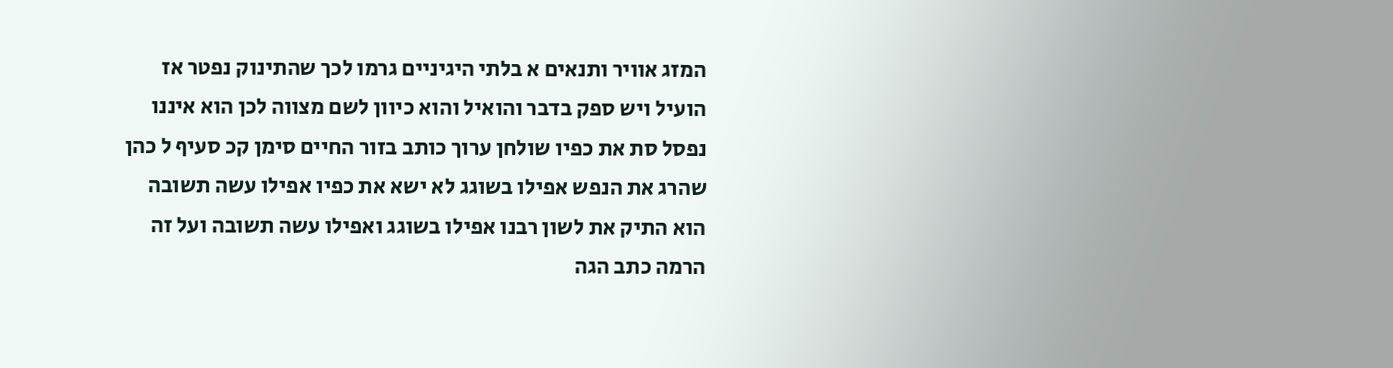המזג אוויר ותנאים א בלתי היגיניים גרמו לכך שהתינוק נפטר אז הועיל ויש ספק בדבר והואיל והוא כיוון לשם מצווה לכן הוא איננו נפסל סת את כפיו שולחן ערוך כותב בזור החיים סימן קכ סעיף ל כהן שהרג את הנפש אפילו בשוגג לא ישא את כפיו אפילו עשה תשובה הוא התיק את לשון רבנו אפילו בשוגג ואפילו עשה תשובה ועל זה הרמה כתב הגה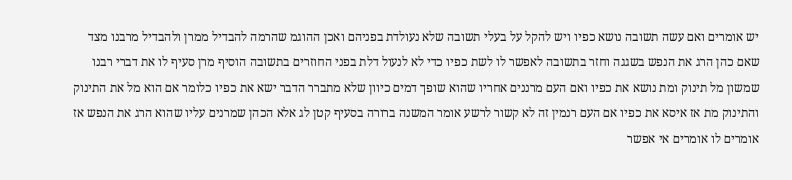יש אומרים ואם עשה תשובה נושא כפיו ויש להקל על בעלי תשובה שלא נעולדת בפניהם ואכן ההוגמ שהרמה להבדיל ממרן ולהבדיל מרבנו מצד שאם כהן הרג את הנפש בשגגה וחזר בתשובה לאפשר לו לשת כפיו כדי לא לנעול דלת בפני החוזרים בתשובה הוסיף מרן סעיף לו את דברי רבנו שמשון מל תינוק ומת נושא את כפיו ואם העם מרננים אחריו שהוא שופך דמים כיוון שלא מתברר הדבר ישא את כפיו כלומר אם הוא מל את התינוק והתינוק מת אז איסא את כפיו אם העם רנמין זה לא קשור לרשע אומר המשנה ברורה בסעיף קטן לג אלא הכהן שמרנים עליו שהוא הרג את הנפש אז אומרים לו אומרים אי אפשר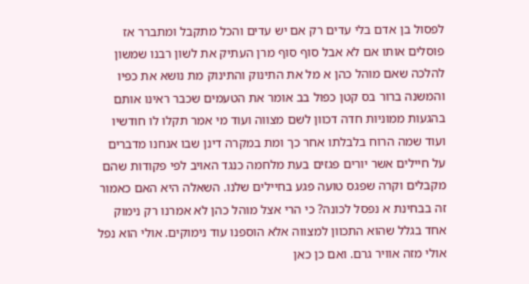לפסול בן אדם בלי עדים רק אם יש עדים והכל מתקבל ומתברר אז פוסלים אותו אם לא אבל סוף סוף מרן העתיק את לשון רבנו שמשון להלכה שאם מוהל כהן א מל את התינוק והתינוק מת נושא את כפיו והמשנה ברור בס קטן כפול בב אומר את הטעמים שכבר ראינו אותם בהגעות ממוניות חדה דכוון לשם מצווה ועוד מי אמר תקלו לו חודשיו ועוד שמה הרוח בלבלתו אחר כך ומת במקרה דינן שבו אנחנו מדברים על חיילים אשר יורים פגזים בעת מלחמה כנגד האויב לפי פקודות שהם מקבלים וקרה שפגס טועה פגע בחיילים שלנו. השאלה היא האם כאמור זה בבחינת א נפסל לכונה? כי הרי אצל מוהל כהן לא אמרנו רק נימוק אחד בגלל שהוא התכוון למצווה אלא הוספנו עוד נימוקים. אולי הוא נפל אולי מזה אוויר גרם. ואם כן כאן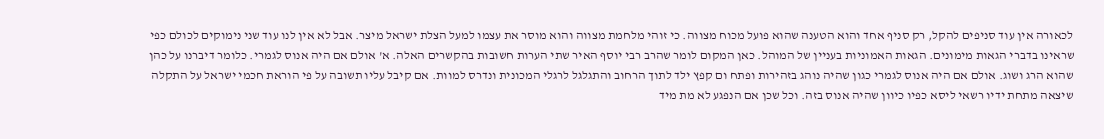לכאורה אין עוד סניפים להקל, רק סניף אחד והוא הטענה שהוא פועל מכוח מצווה. כי זוהי מלחמת מצווה והוא מוסר את עצמו למעל הצלת ישראל מיצר. אבל לא אין לנו עוד שני נימוקים לכולם כפי שראינו בדברי הגאות מימונים. הגאות האמוניות בעניין של המוהל. כאן המקום לומר שהרב רבי יוסף האיר שתי הערות חשובות בהקשרים האלה. א' אולם אם היה אנוס לגמרי. כלומר דיברנו על כהן שהוא הרג ושוג. אולם אם היה אנוס לגמרי כגון שהיה נוהג בזהירות ופתח ום קפץ ילד לתוך הרחוב והתגלגל לרגלי המכונית ונדרס למוות. אם קיבל עליו תשובה על פי הוראת חכמי ישראל על התקלה שיצאה מתחת ידיו רשאי ליסא כפיו כיוון שהיה אנוס בזה. וכל שכן אם הנפגע לא מת מיד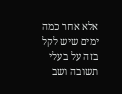אלא אחר כמה ימים שיש לקל בזה על בעלי תשובה ושב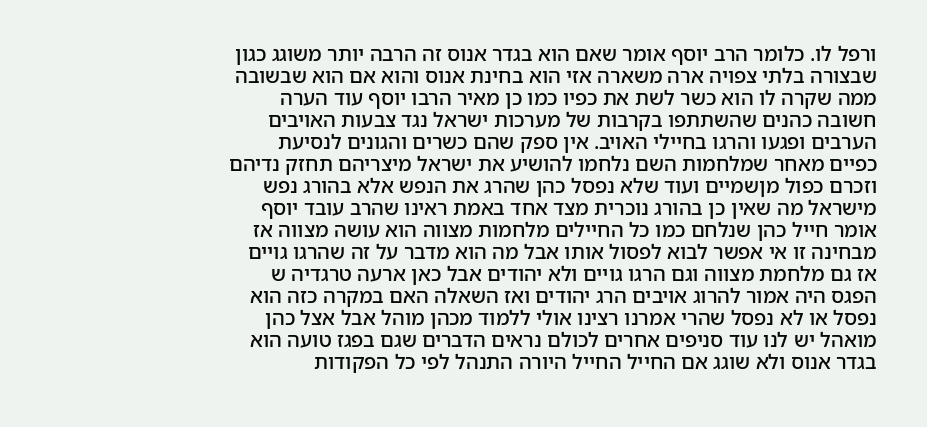ורפל לו. כלומר הרב יוסף אומר שאם הוא בגדר אנוס זה הרבה יותר משוגג כגון שבצורה בלתי צפויה ארה משארה אזי הוא בחינת אנוס והוא אם הוא שבשובה ממה שקרה לו הוא כשר לשת את כפיו כמו כן מאיר הרבו יוסף עוד הערה חשובה כהנים שהשתתפו בקרבות של מערכות ישראל נגד צבעות האויבים הערבים ופגעו והרגו בחיילי האויב. אין ספק שהם כשרים והגונים לנסיעת כפיים מאחר שמלחמות השם נלחמו להושיע את ישראל מיצריהם תחזק נדיהם וזכרם כפול מןשמיים ועוד שלא נפסל כהן שהרג את הנפש אלא בהורג נפש מישראל מה שאין כן בהורג נוכרית מצד אחד באמת ראינו שהרב עובד יוסף אומר חייל כהן שנלחם כמו כל החיילים מלחמות מצווה הוא עושה מצווה אז מבחינה זו אי אפשר לבוא לפסול אותו אבל מה הוא מדבר על זה שהרגו גויים אז גם מלחמת מצווה וגם הרגו גויים ולא יהודים אבל כאן ארעה טרגדיה ש הפגס היה אמור להרוג אויבים הרג יהודים ואז השאלה האם במקרה כזה הוא נפסל או לא נפסל שהרי אמרנו רצינו אולי ללמוד מכהן מוהל אבל אצל כהן מואהל יש לנו עוד סניפים אחרים לכולם נראים הדברים שגם בפגז טועה הוא בגדר אנוס ולא שוגג אם החייל החייל היורה התנהל לפי כל הפקודות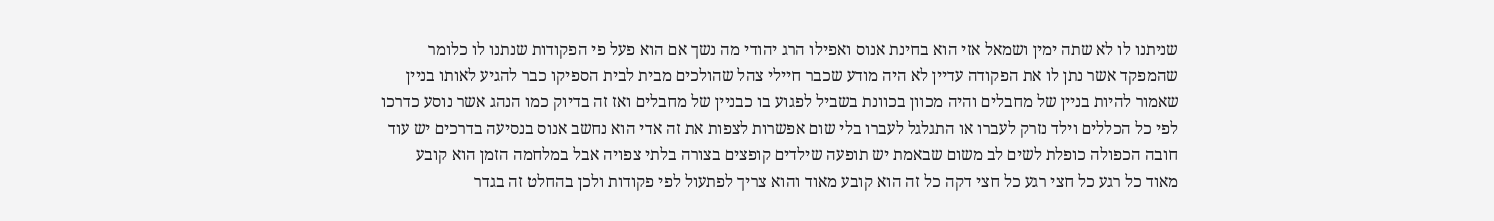שניתנו לו לא שתה ימין ושמאל אזי הוא בחינת אנוס ואפילו הרג יהודי מה נשך אם הוא פעל פי הפקודות שנתנו לו כלומר שהמפקד אשר נתן לו את הפקודה עדיין לא היה מודע שכבר חיילי צהל שהולכים מבית לבית הספיקו כבר להגיע לאותו בניין שאמור להיות בניין של מחבלים והיה מכוון בכוונת בשביל לפגוע בו כבניין של מחבלים ואז זה בדיוק כמו הנהג אשר נוסע כדרכו לפי כל הכללים וילד נזרק לעברו או התגלגל לעברו בלי שום אפשרות לצפות את זה אדי הוא נחשב אנוס בנסיעה בדרכים יש עוד חובה הכפולה כופלת לשים לב משום שבאמת יש תופעה שילדים קופצים בצורה בלתי צפויה אבל במלחמה הזמן הוא קובע מאוד כל רגע כל חצי רגע כל חצי דקה כל זה הוא קובע מאוד והוא צריך לפתעול לפי פקודות ולכן בהחלט זה בגדר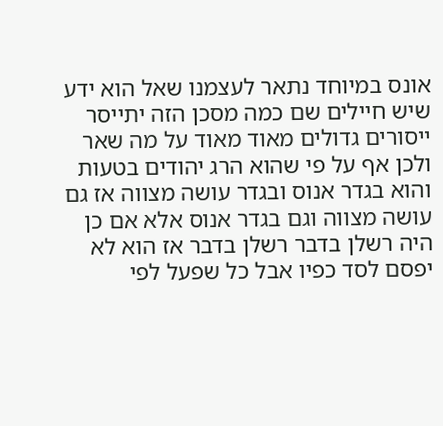אונס במיוחד נתאר לעצמנו שאל הוא ידע שיש חיילים שם כמה מסכן הזה יתייסר ייסורים גדולים מאוד מאוד על מה שאר ולכן אף על פי שהוא הרג יהודים בטעות והוא בגדר אנוס ובגדר עושה מצווה אז גם עושה מצווה וגם בגדר אנוס אלא אם כן היה רשלן בדבר רשלן בדבר אז הוא לא יפסם לסד כפיו אבל כל שפעל לפי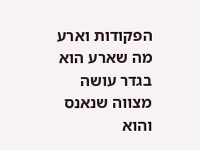הפקודות וארע מה שארע הוא בגדר עושה מצווה שנאנס והוא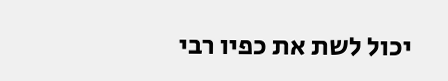יכול לשת את כפיו רבי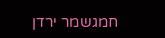חמגשמר ירדן